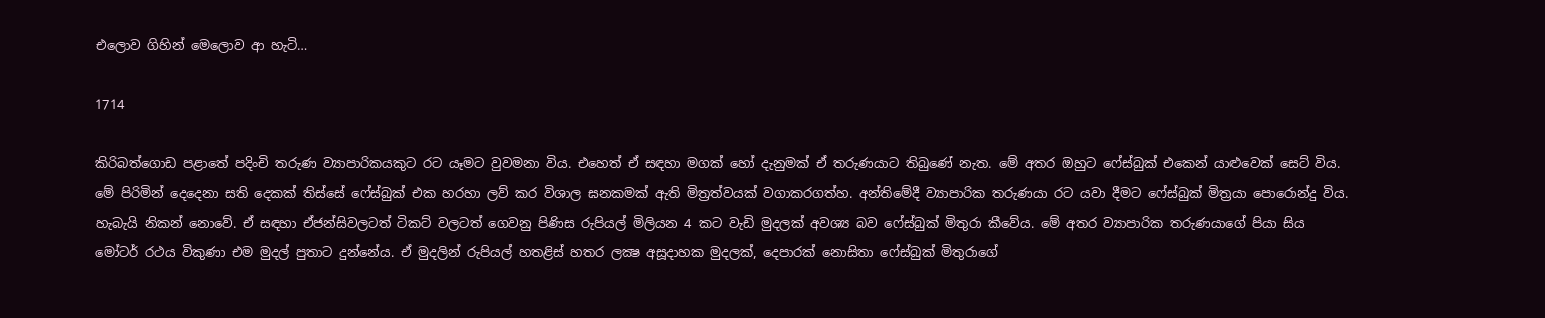එලොව ගිහින් මෙලොව ආ හැටි…

1714

කිරිබත්ගොඩ පළාතේ පදිංචි තරුණ ව්‍යාපාරිකයකුට රට යෑමට වුවමනා විය. එහෙත් ඒ සඳහා මගක් හෝ දැනුමක් ඒ තරුණයාට තිබුණේ නැත. මේ අතර ඔහුට ෆේස්බුක් එකෙන් යාළුවෙක් සෙට් විය. මේ පිරිමින් දෙදෙනා සති දෙකක් තිස්සේ ෆේස්බුක් එක හරහා ලව් කර විශාල ඝනකමක් ඇති මිත්‍රත්වයක් වගාකරගත්හ. අන්තිමේදී ව්‍යාපාරික තරුණයා රට යවා දීමට ෆේස්බුක් මිත්‍රයා පොරොන්දු විය. හැබැයි නිකන් නොවේ. ඒ සඳහා ඒජන්සිවලටත් ටිකට් වලටත් ගෙවනු පිණිස රුපියල් මිලියන 4 කට වැඩි මුදලක් අවශ්‍ය බව ෆේස්බුක් මිතුරා කීවේය. මේ අතර ව්‍යාපාරික තරුණයාගේ පියා සිය මෝටර් රථය විකුණා එම මුදල් පුතාට දුන්නේය. ඒ මුදලින් රුපියල් හතළිස් හතර ලක්‍ෂ අසූදාහක මුදලක්, දෙපාරක් නොසිතා ෆේස්බුක් මිතුරාගේ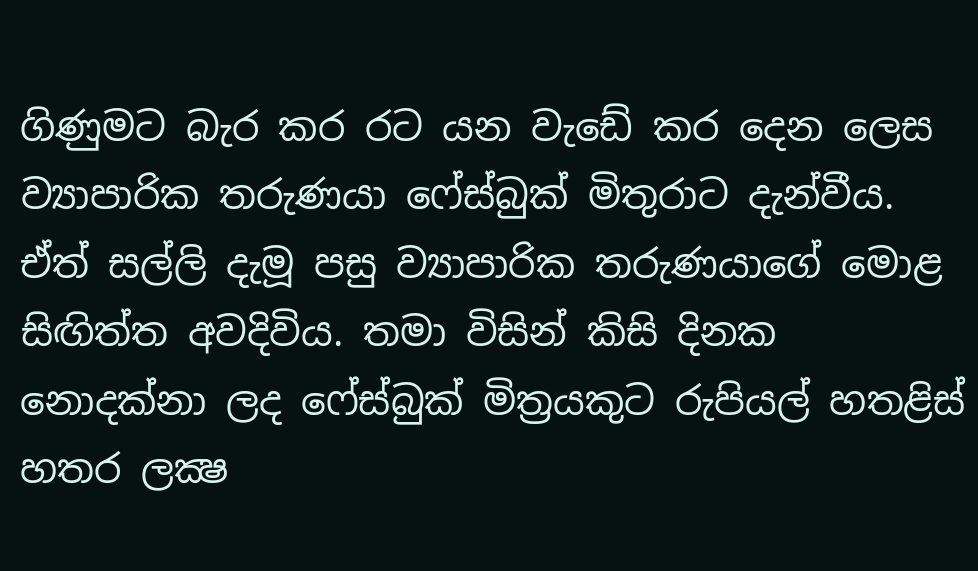ගිණුමට බැර කර රට යන වැඩේ කර දෙන ලෙස ව්‍යාපාරික තරුණයා ෆේස්බුක් මිතුරාට දැන්වීය. ඒත් සල්ලි දැමූ පසු ව්‍යාපාරික තරුණයාගේ මොළ සිඟිත්ත අවදිවිය. තමා විසින් කිසි දිනක නොදක්නා ලද ෆේස්බුක් මිත්‍රයකුට රුපියල් හතළිස් හතර ලක්‍ෂ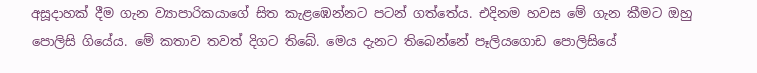අසූදාහක් දීම ගැන ව්‍යාපාරිකයාගේ සිත කැළඹෙන්නට පටන් ගත්තේය. එදිනම හවස මේ ගැන කීමට ඔහු පොලිසි ගියේය. මේ කතාව තවත් දිගට තිබේ. මෙය දැනට තිබෙන්නේ පෑලියගොඩ පොලිසියේ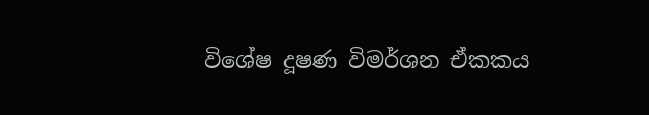විශේෂ දූෂණ විමර්ශන ඒකකය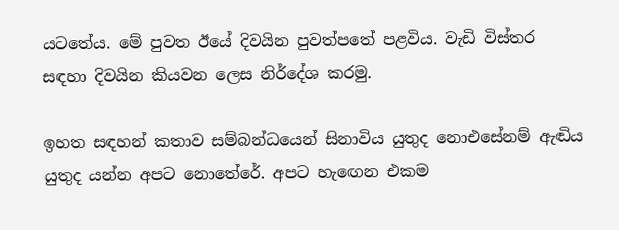යටතේය. මේ පුවත ඊයේ දිවයින පුවත්පතේ පළවිය. වැඩි විස්තර සඳහා දිවයින කියවන ලෙස නිර්දේශ කරමු.

ඉහත සඳහන් කතාව සම්බන්ධයෙන් සිනාවිය යුතුද නොඑසේනම් ඇඬිය යුතුද යන්න අපට නොතේරේ. අපට හැඟෙන එකම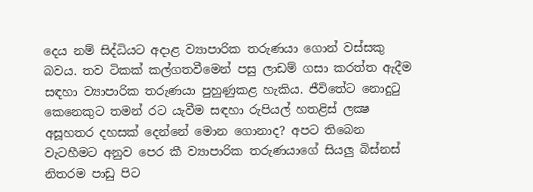දෙය නම් සිද්ධියට අදාළ ව්‍යාපාරික තරුණයා ගොන් වස්සකු බවය. තව ටිකක් කල්ගතවීමෙන් පසු ලාඩම් ගසා කරත්ත ඇදීම සඳහා ව්‍යාපාරික තරුණයා පුහුණුකළ හැකිය. ජීවිතේට නොදුටු කෙනෙකුට තමන් රට යැවීම සඳහා රුපියල් හතළිස් ලක්‍ෂ අසූහතර දහසක් දෙන්නේ මොන ගොනාද? අපට තිබෙන වැටහීමට අනුව පෙර කී ව්‍යාපාරික තරුණයාගේ සියලු බිස්නස් නිතරම පාඩු පිට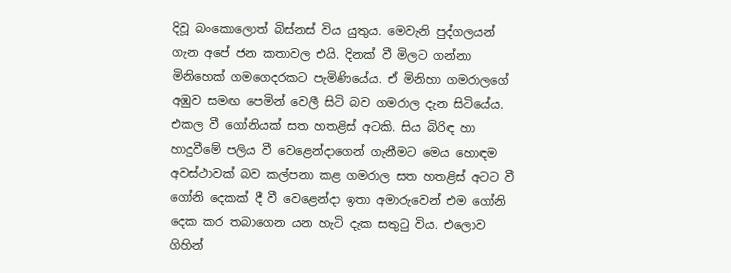දිවූ බංකොලොත් බිස්නස් විය යුතුය. මෙවැනි පුද්ගලයන් ගැන අපේ ජන කතාවල එයි. දිනක් වී මිලට ගන්නා මිනිහෙක් ගමගෙදරකට පැමිණියේය. ඒ මිනිහා ගමරාලගේ අඹුව සමඟ පෙමින් වෙලී සිටි බව ගමරාල දැන සිටියේය. එකල වී ගෝනියක් සත හතළිස් අටකි. සිය බිරිඳ හා හාදුවීමේ පලිය වී වෙළෙන්දාගෙන් ගැනීමට මෙය හොඳම අවස්ථාවක් බව කල්පනා කළ ගමරාල සත හතළිස් අටට වී ගෝනි දෙකක් දී වී වෙළෙන්දා ඉතා අමාරුවෙන් එම ගෝනි දෙක කර තබාගෙන යන හැටි දැක සතුටු විය. එලොව ගිහින්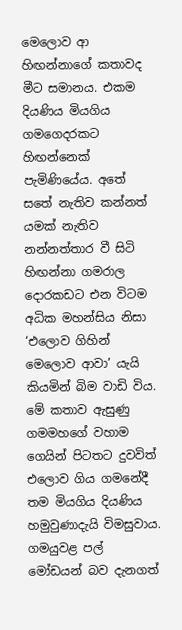මෙලොව ආ හිඟන්නාගේ කතාවද මීට සමානය. එකම දියණිය මියගිය ගමගෙදරකට හිඟන්නෙක් පැමිණියේය. අතේ සතේ නැතිව කන්නත් යමක් නැතිව නන්නත්තාර වී සිටි හිඟන්නා ගමරාල දොරකඩට එන විටම අධික මහන්සිය නිසා ‘එලොව ගිහින් මෙලොව ආවා’ යැයි කියමින් බිම වාඩි විය. මේ කතාව ඇසුණු ගමමහගේ වහාම ගෙයින් පිටතට දුවවිත් එලොව ගිය ගමනේදී තම මියගිය දියණිය හමුවුණාදැයි විමසුවාය. ගමයුවළ පල් මෝඩයන් බව දැනගත්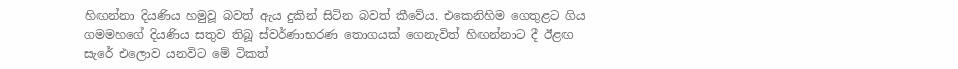හිඟන්නා දියණිය හමුවූ බවත් ඇය දුකින් සිටින බවත් කීවේය. එකෙනිහිම ගෙතුළට ගිය ගමමහගේ දියණිය සතුව තිබූ ස්වර්ණාභරණ තොගයක් ගෙනැවිත් හිඟන්නාට දී ඊළඟ සැරේ එලොව යනවිට මේ ටිකත්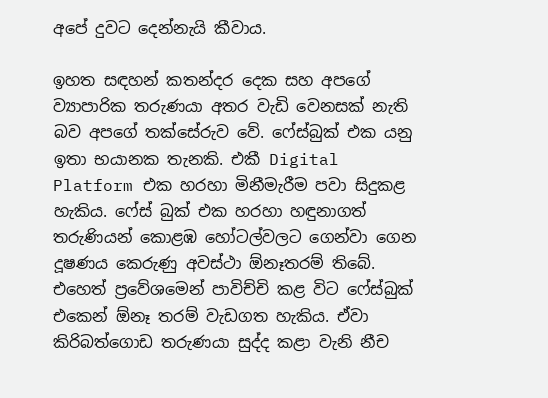අපේ දුවට දෙන්නැයි කීවාය.

ඉහත සඳහන් කතන්දර දෙක සහ අපගේ ව්‍යාපාරික තරුණයා අතර වැඩි වෙනසක් නැති බව අපගේ තක්සේරුව වේ. ෆේස්බුක් එක යනු ඉතා භයානක තැනකි. එකී Digital Platform එක හරහා මිනීමැරීම පවා සිදුකළ හැකිය. ෆේස් බුක් එක හරහා හඳුනාගත් තරුණියන් කොළඹ හෝටල්වලට ගෙන්වා ගෙන දූෂණය කෙරුණු අවස්ථා ඕනෑතරම් තිබේ. එහෙත් ප්‍රවේශමෙන් පාවිච්චි කළ විට ෆේස්බුක් එකෙන් ඕනෑ තරම් වැඩගත හැකිය. ඒවා කිරිබත්ගොඩ තරුණයා සුද්ද කළා වැනි නීච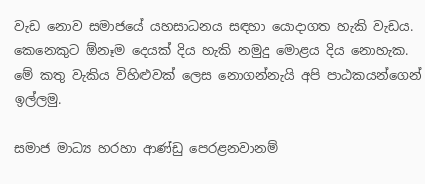වැඩ නොව සමාජයේ යහසාධනය සඳහා යොදාගත හැකි වැඩය. කෙනෙකුට ඕනෑම දෙයක් දිය හැකි නමුදු මොළය දිය නොහැක. මේ කතු වැකිය විහිළුවක් ලෙස නොගන්නැයි අපි පාඨකයන්ගෙන් ඉල්ලමු.

සමාජ මාධ්‍ය හරහා ආණ්ඩු පෙරළනවානම්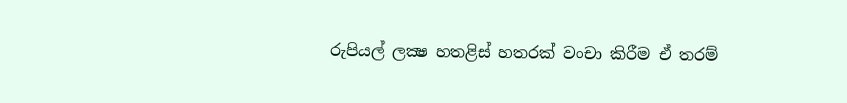රුපියල් ලක්‍ෂ හතළිස් හතරක් වංචා කිරීම ඒ තරම්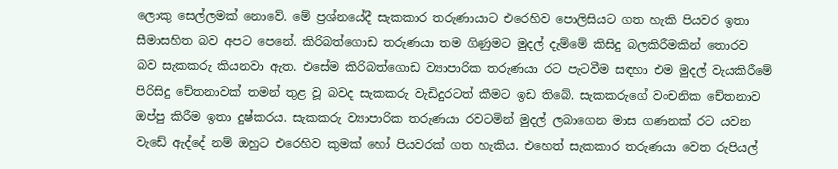ලොකු සෙල්ලමක් නොවේ. මේ ප්‍රශ්නයේදී සැකකාර තරුණායාට එරෙහිව පොලිසියට ගත හැකි පියවර ඉතා සීමාසහිත බව අපට පෙනේ. කිරිබත්ගොඩ තරුණයා තම ගිණුමට මුදල් දැම්මේ කිසිදු බලකිරීමකින් තොරව බව සැකකරු කියනවා ඇත. එසේම කිරිබත්ගොඩ ව්‍යාපාරික තරුණයා රට පැටවීම සඳහා එම මුදල් වැයකිරීමේ පිරිසිදු චේතනාවක් තමන් තුළ වූ බවද සැකකරු වැඩිදුරටත් කීමට ඉඩ තිබේ. සැකකරුගේ වංචනික චේතනාව ඔප්පු කිරීම ඉතා දුෂ්කරය. සැකකරු ව්‍යාපාරික තරුණයා රවටමින් මුදල් ලබාගෙන මාස ගණනක් රට යවන වැඩේ ඇද්දේ නම් ඔහුට එරෙහිව කුමක් හෝ පියවරක් ගත හැකිය. එහෙත් සැකකාර තරුණයා වෙත රුපියල්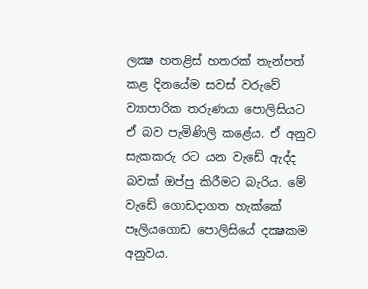ලක්‍ෂ හතළිස් හතරක් තැන්පත් කළ දිනයේම සවස් වරුවේ ව්‍යාපාරික තරුණයා පොලිසියට ඒ බව පැමිණිලි කළේය. ඒ අනුව සැකකරු රට යන වැඩේ ඇද්ද බවක් ඔප්පු කිරීමට බැරිය. මේ වැඩේ ගොඩදාගත හැක්කේ පෑලියගොඩ පොලිසියේ දක්‍ෂකම අනුවය.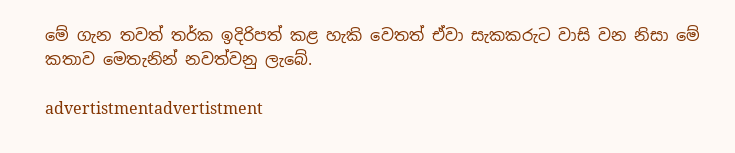මේ ගැන තවත් තර්ක ඉදිරිපත් කළ හැකි වෙතත් ඒවා සැකකරුට වාසි වන නිසා මේ කතාව මෙතැනින් නවත්වනු ලැබේ.

advertistmentadvertistment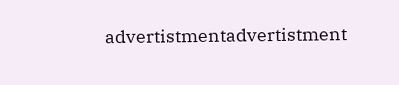advertistmentadvertistment